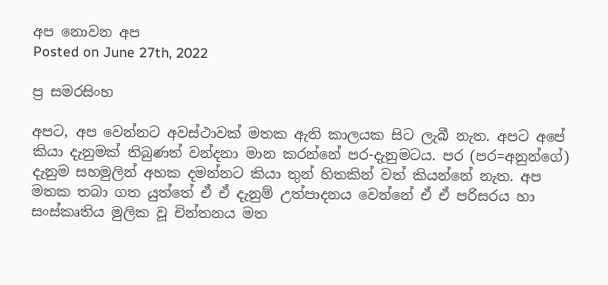අප නොවන අප
Posted on June 27th, 2022

ප්‍ර සමරසිංහ

අපට, අප වෙන්නට අවස්ථාවක් මතක ඇති කාලයක සිට ලැබී නැත. අපට අපේ කියා දැනුමක් තිබුණත් වන්දනා මාන කරන්නේ පර-දැනුමටය. පර (පර=අනුන්ගේ) දැනුම සහමුලින් අහක දමන්නට කියා තුන් හිතකින් වත් කියන්නේ නැත. අප මතක තබා ගත යුත්තේ ඒ ඒ දැනුම් උත්පාදනය වෙන්නේ ඒ ඒ පරිසරය හා සංස්කෘතිය මුලික වූ චින්තනය මත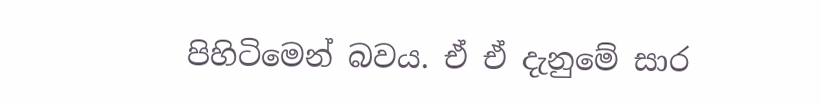පිහිටිමෙන් බවය. ඒ ඒ දැනුමේ සාර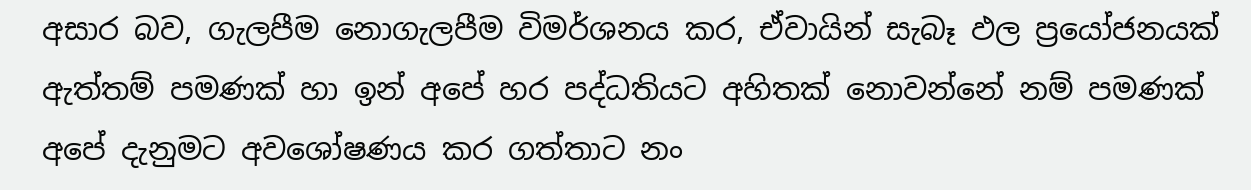අසාර බව, ගැලපීම නොගැලපීම විමර්ශනය කර, ඒවායින් සැබෑ ඵල ප්‍රයෝජනයක් ඇත්තම් පමණක් හා ඉන් අපේ හර පද්ධතියට අහිතක් නොවන්නේ නම් පමණක් අපේ දැනුමට අවශෝෂණය කර ගත්තාට නං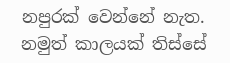නපුරක් වෙන්නේ නැත. නමුත් කාලයක් තිස්සේ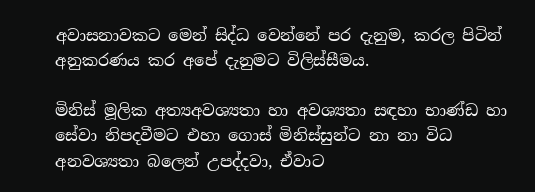අවාසනාවකට මෙන් සිද්ධ වෙන්නේ පර දැනුම, කරල පිටින් අනුකරණය කර අපේ දැනුමට විලිස්සීමය.

මිනිස් මූලික අත්‍යඅවශ්‍යතා හා අවශ්‍යතා සඳහා භාණ්ඩ හා සේවා නිපදවීමට එහා ගොස් මිනිස්සුන්ට නා නා විධ අනවශ්‍යතා බලෙන් උපද්දවා, ඒවාට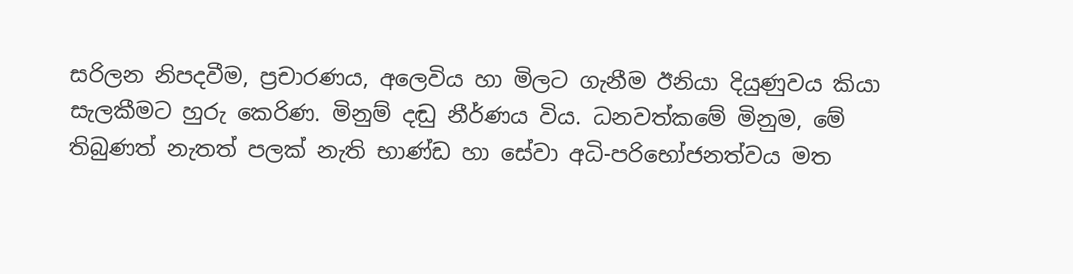සරිලන නිපදවීම, ප්‍රචාරණය, අලෙවිය හා මිලට ගැනීම ඊනියා දියුණුවය කියා සැලකීමට හුරු කෙරිණ. මිනුම් දඬු නීර්ණය විය. ධනවත්කමේ මිනුම, මේ තිබුණත් නැතත් පලක් නැති භාණ්ඩ හා සේවා අධි-පරිභෝජනත්වය මත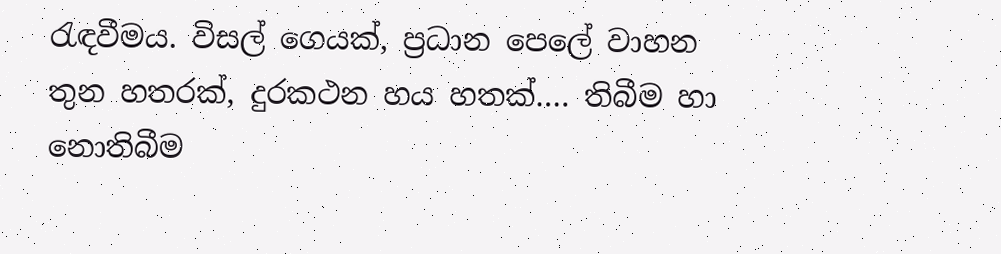රැඳවීමය. විසල් ගෙයක්, ප්‍රධාන පෙලේ වාහන තුන හතරක්, දුරකථන හය හතක්…. තිබීම හා නොතිබීම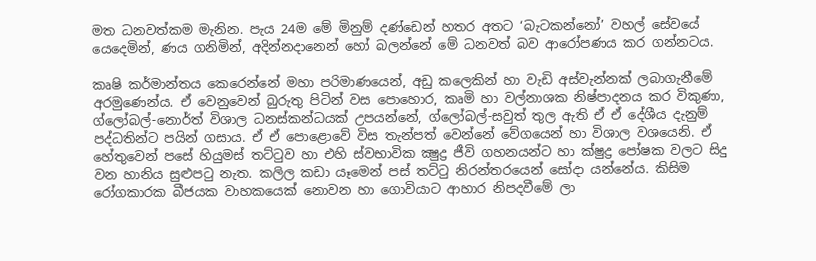මත ධනවත්කම මැනින. පැය 24ම මේ මිනුම් දණ්ඩෙන් හතර අතට ‘බැටකන්නෝ’ වහල් සේවයේ යෙදෙමින්, ණය ගනිමින්, අදින්නදානෙන් හෝ බලන්නේ මේ ධනවත් බව ආරෝපණය කර ගන්නටය.

කෘෂි කර්මාන්තය කෙරෙන්නේ මහා පරිමාණයෙන්, අඩු කලෙකින් හා වැඩි අස්වැන්නක් ලබාගැනීමේ අරමුණෙන්ය. ඒ වෙනුවෙන් බුරුතු පිටින් වස පොහොර, කෘමි හා වල්නාශක නිෂ්පාදනය කර විකුණා, ග්ලෝබල්-නොර්ත් විශාල ධනස්කන්ධයක් උපයන්නේ, ග්ලෝබල්-සවුත් තුල ඇති ඒ ඒ දේශීය දැනුම් පද්ධතින්ට පයින් ගසාය. ඒ ඒ පොළොවේ විස තැන්පත් වෙන්නේ වේගයෙන් හා විශාල වශයෙනි. ඒ හේතුවෙන් පසේ හියුමස් තට්ටුව හා එහි ස්වභාවික ක්‍ෂුද්‍ර ජීවි ගහනයන්ට හා ක්ෂුද්‍ර පෝෂක වලට සිදු වන හානිය සුළුපටු නැත. කලිල කඩා යෑමෙන් පස් තට්ටු නිරන්තරයෙන් සෝදා යන්නේය. කිසිම රෝගකාරක බීජයක වාහකයෙක් නොවන හා ගොවියාට ආහාර නිපදවීමේ ලා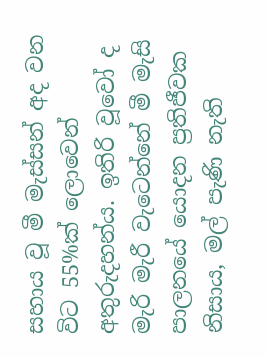සහාය වූ මී මැස්සන් අද වන විට 55%ක් ලොවෙන් අතුරුදහන්ය. ඉතිරි වූවෝ ද මැරි මැරී වැටෙන්නේ මී මැසි පාලනයේ යොදන ප්‍රතිජීවක නිසාය, මල් පැණි නැති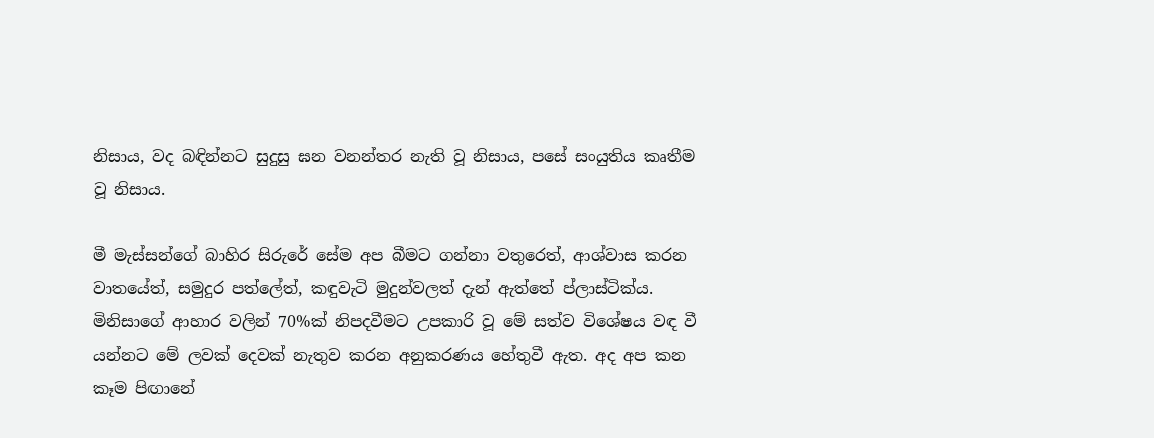නිසාය, වද බඳින්නට සුදුසු ඝන වනන්තර නැති වූ නිසාය, පසේ සංයුතිය කෘතීම වූ නිසාය.

මී මැස්සන්ගේ බාහිර සිරුරේ සේම අප බීමට ගන්නා වතුරෙත්, ආශ්වාස කරන වාතයේත්, සමුදුර පත්ලේත්, කඳුවැටි මුදුන්වලත් දැන් ඇත්තේ ප්ලාස්ටික්ය. මිනිසාගේ ආහාර වලින් 70%ක් නිපදවීමට උපකාරි වූ මේ සත්ව විශේෂය වඳ වී යන්නට මේ ලවක් දෙවක් නැතුව කරන අනුකරණය හේතුවී ඇත. අද අප කන කෑම පිඟානේ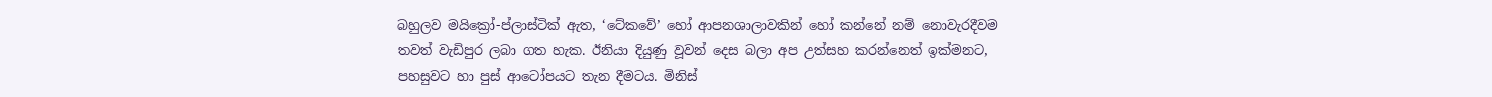බහුලව මයික්‍රෝ-ප්ලාස්ටික් ඇත, ‘ටේකවේ’ හෝ ආපනශාලාවකින් හෝ කන්නේ නම් නොවැරදීවම තවත් වැඩිපුර ලබා ගත හැක. ඊනියා දියුණු වූවන් දෙස බලා අප උත්සහ කරන්නෙත් ඉක්මනට, පහසුවට හා පුස් ආටෝපයට තැන දීමටය. මිනිස්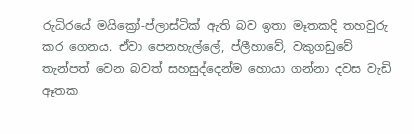රුධිරයේ මයික්‍රෝ-ප්ලාස්ටික් ඇති බව ඉතා මෑතකදි තහවුරු කර ගෙනය. ඒවා පෙනහැල්ලේ, ප්ලීහාවේ, වකුගඩුවේ තැන්පත් වෙන බවත් සහසුද්දෙන්ම හොයා ගන්නා දවස වැඩි ඈතක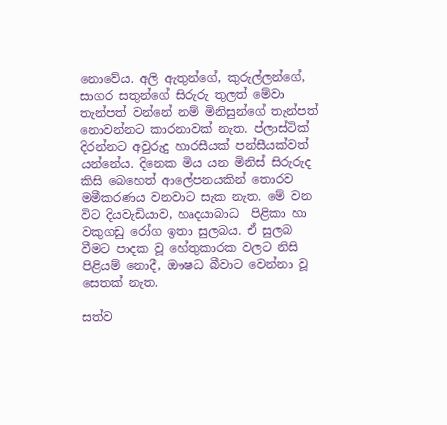නොවේය. අලි ඇතුන්ගේ, කුරුල්ලන්ගේ, සාගර සතුන්ගේ සිරුරු තුලත් මේවා තැන්පත් වන්නේ නම් මිනිසුන්ගේ තැන්පත් නොවන්නට කාරනාවක් නැත. ප්ලාස්ටික් දිරන්නට අවුරුදු හාරසීයක් පන්සීයක්වත් යන්නේය. දිනෙක මිය යන මිනිස් සිරුරුද කිසි බෙහෙත් ආලේපනයකින් තොරව මමීකරණය වනවාට සැක නැත. මේ වන විට දියවැඩියාව, හෘදයාබාධ  පිළිකා හා වකුගඩු රෝග ඉතා සුලබය. ඒ සුලබ වීමට පාදක වූ හේතුකාරක වලට නිසි පිළියම් නොදී, ඖෂධ බීවාට වෙන්නා වූ සෙතක් නැත.

සත්ව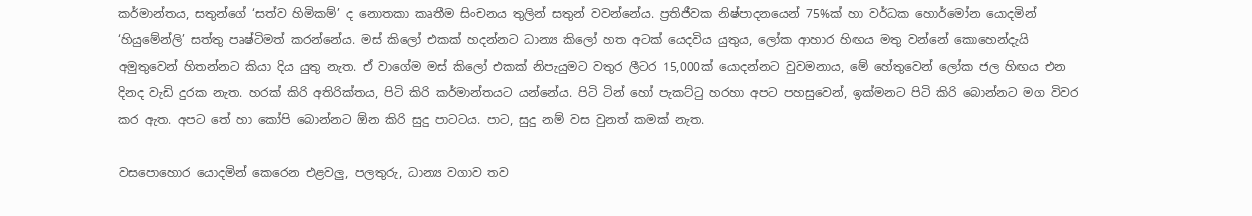කර්මාන්තය, සතුන්ගේ ‘සත්ව හිමිකම්’ ද නොතකා කෘතීම සිංචනය තුලින් සතුන් වවන්නේය. ප්‍රතිජීවක නිෂ්පාදනයෙන් 75%ක් හා වර්ධක හොර්මෝන යොදමින් ‘හියුමේන්ලි’ සත්තු පෘෂ්ටිමත් කරන්නේය. මස් කිලෝ එකක් හදන්නට ධාන්‍ය කිලෝ හත අටක් යෙදවිය යුතුය, ලෝක ආහාර හිඟය මතු වන්නේ කොහෙන්දැයි අමුතුවෙන් හිතන්නට කියා දිය යුතු නැත. ඒ වාගේම මස් කිලෝ එකක් නිපැයුමට වතුර ලීටර 15,000ක් යොදන්නට වුවමනාය, මේ හේතුවෙන් ලෝක ජල හිඟය එන දිනද වැඩි දුරක නැත. හරක් කිරි අතිරික්තය, පිටි කිරි කර්මාන්තයට යන්නේය. පිටි ටින් හෝ පැකට්ටු හරහා අපට පහසුවෙන්, ඉක්මනට පිටි කිරි බොන්නට මග විවර කර ඇත. අපට තේ හා කෝපි බොන්නට ඕන කිරි සුදු පාටටය. පාට, සුදු නම් වස වුනත් කමක් නැත.

වසපොහොර යොදමින් කෙරෙන එළවලු, පලතුරු, ධාන්‍ය වගාව තව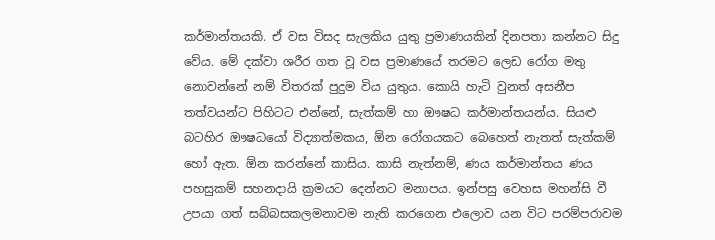කර්මාන්තයකි. ඒ වස විසද සැලකිය යුතු ප්‍රමාණයකින් දිනපතා කන්නට සිදු වේය. මේ දක්වා ශරීර ගත වූ වස ප්‍රමාණයේ තරමට ලෙඩ රෝග මතු නොවන්නේ නම් විතරක් පුදුම විය යුතුය. කොයි හැටි වුනත් අසනීප තත්වයන්ට පිහිටට එන්නේ, සැත්කම් හා ඖෂධ කර්මාන්තයන්ය. සියළු බටහිර ඖෂධයෝ විද්‍යාත්මකය, ඕන රෝගයකට බෙහෙත් නැතත් සැත්කම් හෝ ඇත. ඕන කරන්නේ කාසිය. කාසි නැත්නම්, ණය කර්මාන්තය ණය පහසුකම් සහනදායි ක්‍රමයට දෙන්නට මනාපය. ඉන්පසු වෙහස මහන්සි වී උපයා ගත් සබ්බසකලමනාවම නැති කරගෙන එලොව යන විට පරම්පරාවම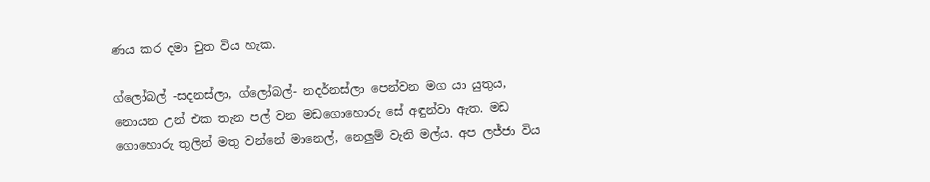ණය කර දමා චුත විය හැක.

ග්ලෝබල් -සදනස්ලා, ග්ලෝබල්- නදර්නස්ලා පෙන්වන මග යා යුතුය, නොයන උන් එක තැන පල් වන මඩගොහොරු සේ අඳුන්වා ඇත. මඩ ගොහොරු තුලින් මතු වන්නේ මානෙල්, නෙලුම් වැනි මල්ය. අප ලජ්ජා විය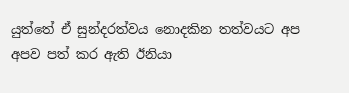යුත්තේ ඒ සුන්දරත්වය නොදකින තත්වයට අප අපව පත් කර ඇති ඊනියා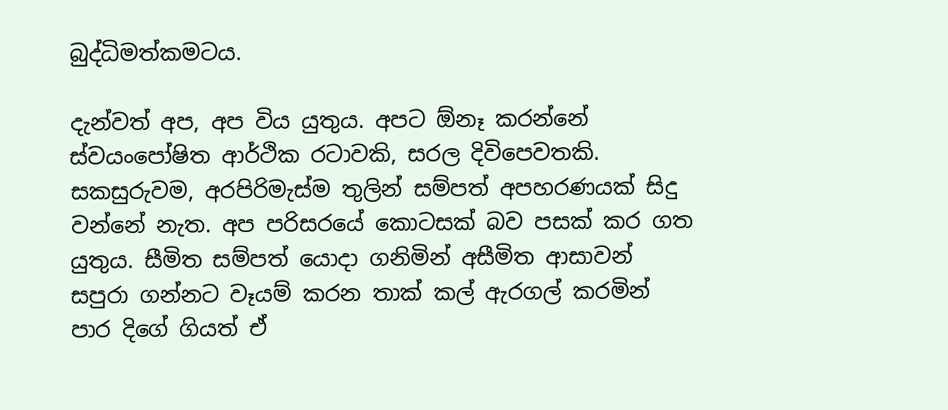බුද්ධිමත්කමටය.

දැන්වත් අප, අප විය යුතුය. අපට ඕනෑ කරන්නේ ස්වයංපෝෂිත ආර්ථික රටාවකි, සරල දිවිපෙවතකි. සකසුරුවම, අරපිරිමැස්ම තුලින් සම්පත් අපහරණයක් සිදු වන්නේ නැත. අප පරිසරයේ කොටසක් බව පසක් කර ගත යුතුය. සීමිත සම්පත් යොදා ගනිමින් අසීමිත ආසාවන් සපුරා ගන්නට වෑයම් කරන තාක් කල් ඇරගල් කරමින් පාර දිගේ ගියත් ඒ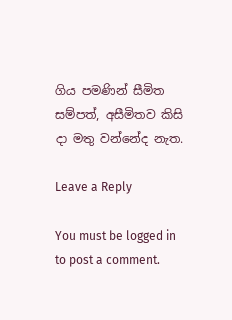ගිය පමණින් සීමිත සම්පත්, අසීමිතව කිසි දා මතු වන්නේද නැත.

Leave a Reply

You must be logged in to post a comment.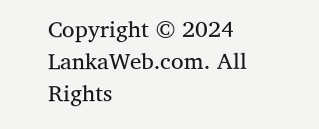Copyright © 2024 LankaWeb.com. All Rights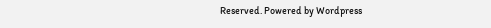Reserved. Powered by Wordpress